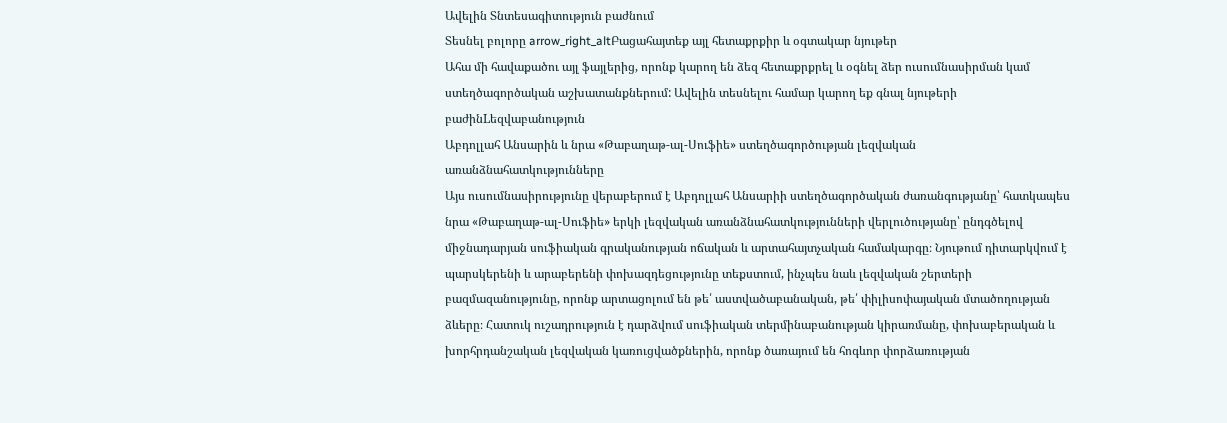Ավելին Տնտեսագիտություն բաժնում
Տեսնել բոլորը arrow_right_altԲացահայտեք այլ հետաքրքիր և օգտակար նյութեր
Ահա մի հավաքածու այլ ֆայլերից, որոնք կարող են ձեզ հետաքրքրել և օգնել ձեր ուսումնասիրման կամ ստեղծագործական աշխատանքներում: Ավելին տեսնելու համար կարող եք գնալ նյութերի բաժինLեզվաբանություն
Աբդոլլահ Անսարին և նրա «Թաբաղաթ-ալ-Սուֆիե» ստեղծագործության լեզվական առանձնահատկությունները
Այս ուսումնասիրությունը վերաբերում է Աբդոլլահ Անսարիի ստեղծագործական ժառանգությանը՝ հատկապես նրա «Թաբաղաթ-ալ-Սուֆիե» երկի լեզվական առանձնահատկությունների վերլուծությանը՝ ընդգծելով միջնադարյան սուֆիական գրականության ոճական և արտահայտչական համակարգը։ Նյութում դիտարկվում է պարսկերենի և արաբերենի փոխազդեցությունը տեքստում, ինչպես նաև լեզվական շերտերի բազմազանությունը, որոնք արտացոլում են թե՛ աստվածաբանական, թե՛ փիլիսոփայական մտածողության ձևերը։ Հատուկ ուշադրություն է դարձվում սուֆիական տերմինաբանության կիրառմանը, փոխաբերական և խորհրդանշական լեզվական կառուցվածքներին, որոնք ծառայում են հոգևոր փորձառության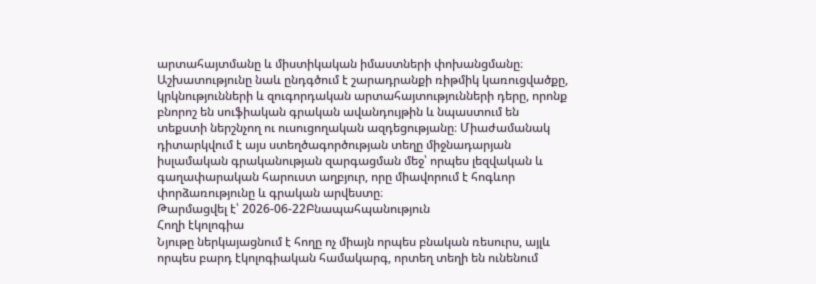արտահայտմանը և միստիկական իմաստների փոխանցմանը։ Աշխատությունը նաև ընդգծում է շարադրանքի ռիթմիկ կառուցվածքը, կրկնությունների և զուգորդական արտահայտությունների դերը, որոնք բնորոշ են սուֆիական գրական ավանդույթին և նպաստում են տեքստի ներշնչող ու ուսուցողական ազդեցությանը։ Միաժամանակ դիտարկվում է այս ստեղծագործության տեղը միջնադարյան իսլամական գրականության զարգացման մեջ՝ որպես լեզվական և գաղափարական հարուստ աղբյուր, որը միավորում է հոգևոր փորձառությունը և գրական արվեստը։
Թարմացվել է՝ 2026-06-22Բնապահպանություն
Հողի էկոլոգիա
Նյութը ներկայացնում է հողը ոչ միայն որպես բնական ռեսուրս, այլև որպես բարդ էկոլոգիական համակարգ, որտեղ տեղի են ունենում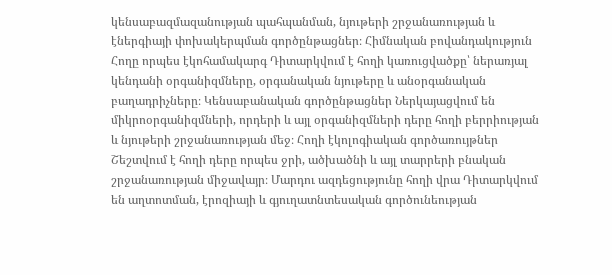կենսաբազմազանության պահպանման, նյութերի շրջանառության և էներգիայի փոխակերպման գործընթացներ։ Հիմնական բովանդակություն Հողը որպես էկոհամակարգ Դիտարկվում է հողի կառուցվածքը՝ ներառյալ կենդանի օրգանիզմները, օրգանական նյութերը և անօրգանական բաղադրիչները։ Կենսաբանական գործընթացներ Ներկայացվում են միկրոօրգանիզմների, որդերի և այլ օրգանիզմների դերը հողի բերրիության և նյութերի շրջանառության մեջ։ Հողի էկոլոգիական գործառույթներ Շեշտվում է հողի դերը որպես ջրի, ածխածնի և այլ տարրերի բնական շրջանառության միջավայր։ Մարդու ազդեցությունը հողի վրա Դիտարկվում են աղտոտման, էրոզիայի և գյուղատնտեսական գործունեության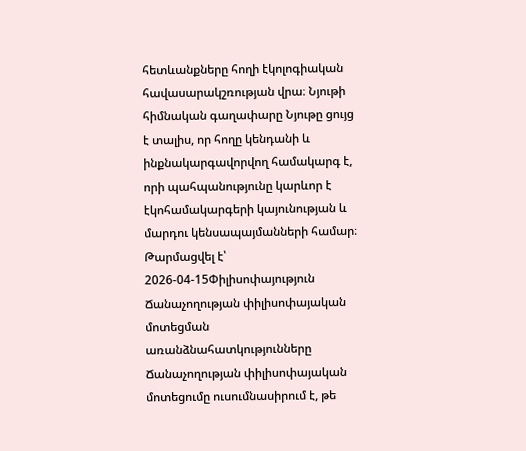հետևանքները հողի էկոլոգիական հավասարակշռության վրա։ Նյութի հիմնական գաղափարը Նյութը ցույց է տալիս, որ հողը կենդանի և ինքնակարգավորվող համակարգ է, որի պահպանությունը կարևոր է էկոհամակարգերի կայունության և մարդու կենսապայմանների համար։
Թարմացվել է՝ 2026-04-15Փիլիսոփայություն
Ճանաչողության փիլիսոփայական մոտեցման առանձնահատկությունները
Ճանաչողության փիլիսոփայական մոտեցումը ուսումնասիրում է, թե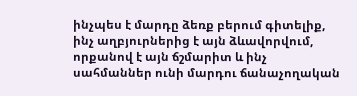ինչպես է մարդը ձեռք բերում գիտելիք, ինչ աղբյուրներից է այն ձևավորվում, որքանով է այն ճշմարիտ և ինչ սահմաններ ունի մարդու ճանաչողական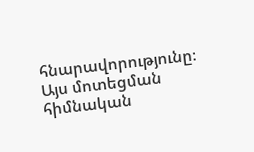հնարավորությունը։ Այս մոտեցման հիմնական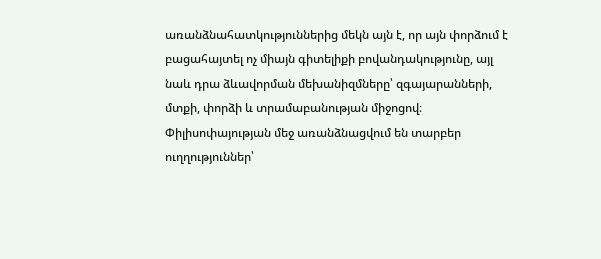առանձնահատկություններից մեկն այն է, որ այն փորձում է բացահայտել ոչ միայն գիտելիքի բովանդակությունը, այլ նաև դրա ձևավորման մեխանիզմները՝ զգայարանների, մտքի, փորձի և տրամաբանության միջոցով։ Փիլիսոփայության մեջ առանձնացվում են տարբեր ուղղություններ՝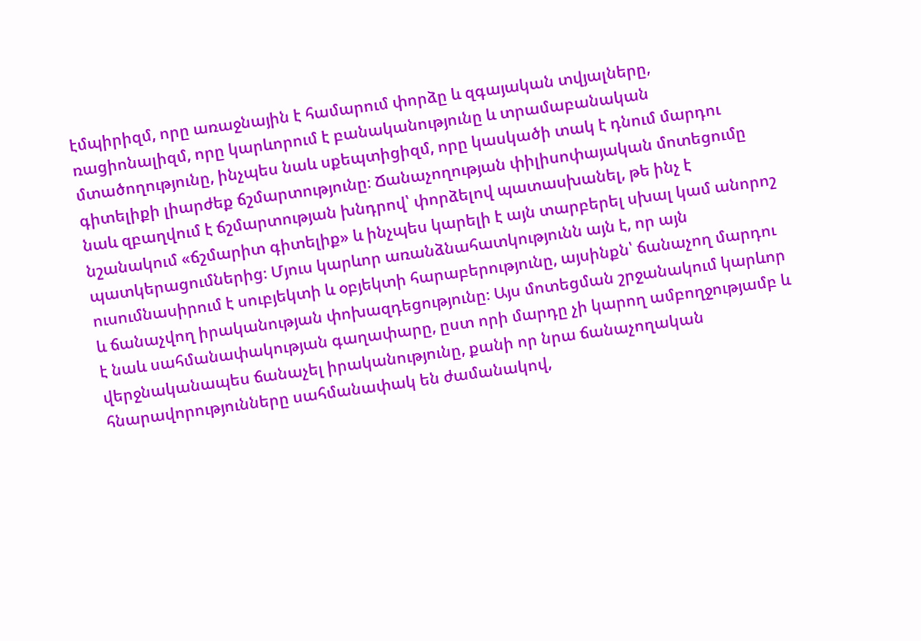էմպիրիզմ, որը առաջնային է համարում փորձը և զգայական տվյալները, ռացիոնալիզմ, որը կարևորում է բանականությունը և տրամաբանական մտածողությունը, ինչպես նաև սքեպտիցիզմ, որը կասկածի տակ է դնում մարդու գիտելիքի լիարժեք ճշմարտությունը։ Ճանաչողության փիլիսոփայական մոտեցումը նաև զբաղվում է ճշմարտության խնդրով՝ փորձելով պատասխանել, թե ինչ է նշանակում «ճշմարիտ գիտելիք» և ինչպես կարելի է այն տարբերել սխալ կամ անորոշ պատկերացումներից։ Մյուս կարևոր առանձնահատկությունն այն է, որ այն ուսումնասիրում է սուբյեկտի և օբյեկտի հարաբերությունը, այսինքն՝ ճանաչող մարդու և ճանաչվող իրականության փոխազդեցությունը։ Այս մոտեցման շրջանակում կարևոր է նաև սահմանափակության գաղափարը, ըստ որի մարդը չի կարող ամբողջությամբ և վերջնականապես ճանաչել իրականությունը, քանի որ նրա ճանաչողական հնարավորությունները սահմանափակ են ժամանակով,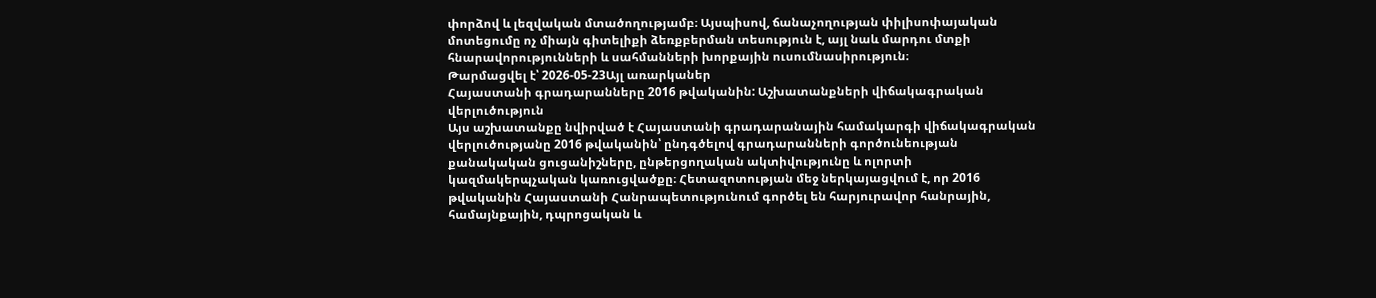փորձով և լեզվական մտածողությամբ։ Այսպիսով, ճանաչողության փիլիսոփայական մոտեցումը ոչ միայն գիտելիքի ձեռքբերման տեսություն է, այլ նաև մարդու մտքի հնարավորությունների և սահմանների խորքային ուսումնասիրություն։
Թարմացվել է՝ 2026-05-23Այլ առարկաներ
Հայաստանի գրադարանները 2016 թվականին: Աշխատանքների վիճակագրական վերլուծություն
Այս աշխատանքը նվիրված է Հայաստանի գրադարանային համակարգի վիճակագրական վերլուծությանը 2016 թվականին՝ ընդգծելով գրադարանների գործունեության քանակական ցուցանիշները, ընթերցողական ակտիվությունը և ոլորտի կազմակերպչական կառուցվածքը։ Հետազոտության մեջ ներկայացվում է, որ 2016 թվականին Հայաստանի Հանրապետությունում գործել են հարյուրավոր հանրային, համայնքային, դպրոցական և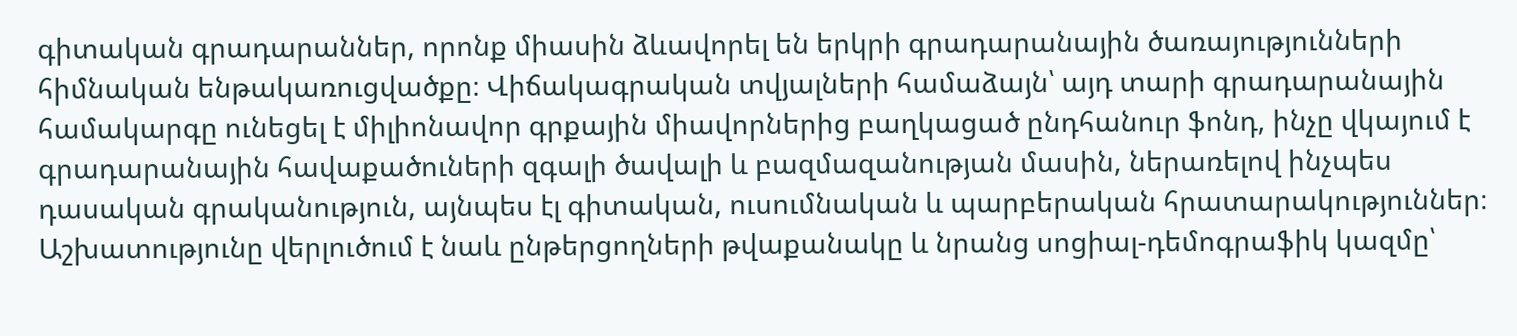գիտական գրադարաններ, որոնք միասին ձևավորել են երկրի գրադարանային ծառայությունների հիմնական ենթակառուցվածքը։ Վիճակագրական տվյալների համաձայն՝ այդ տարի գրադարանային համակարգը ունեցել է միլիոնավոր գրքային միավորներից բաղկացած ընդհանուր ֆոնդ, ինչը վկայում է գրադարանային հավաքածուների զգալի ծավալի և բազմազանության մասին, ներառելով ինչպես դասական գրականություն, այնպես էլ գիտական, ուսումնական և պարբերական հրատարակություններ։ Աշխատությունը վերլուծում է նաև ընթերցողների թվաքանակը և նրանց սոցիալ-դեմոգրաֆիկ կազմը՝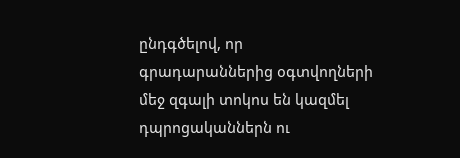ընդգծելով, որ գրադարաններից օգտվողների մեջ զգալի տոկոս են կազմել դպրոցականներն ու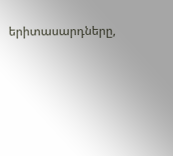երիտասարդները,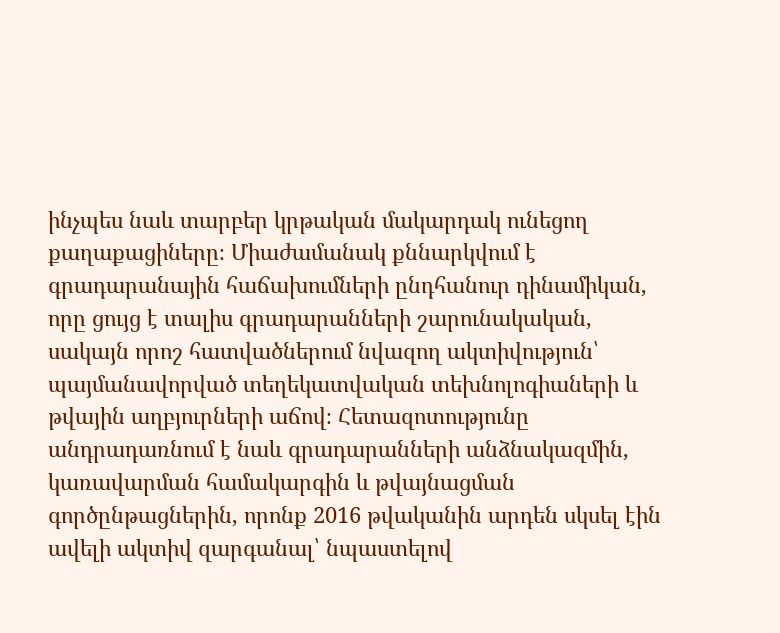ինչպես նաև տարբեր կրթական մակարդակ ունեցող քաղաքացիները։ Միաժամանակ քննարկվում է գրադարանային հաճախումների ընդհանուր դինամիկան, որը ցույց է տալիս գրադարանների շարունակական, սակայն որոշ հատվածներում նվազող ակտիվություն՝ պայմանավորված տեղեկատվական տեխնոլոգիաների և թվային աղբյուրների աճով։ Հետազոտությունը անդրադառնում է նաև գրադարանների անձնակազմին, կառավարման համակարգին և թվայնացման գործընթացներին, որոնք 2016 թվականին արդեն սկսել էին ավելի ակտիվ զարգանալ՝ նպաստելով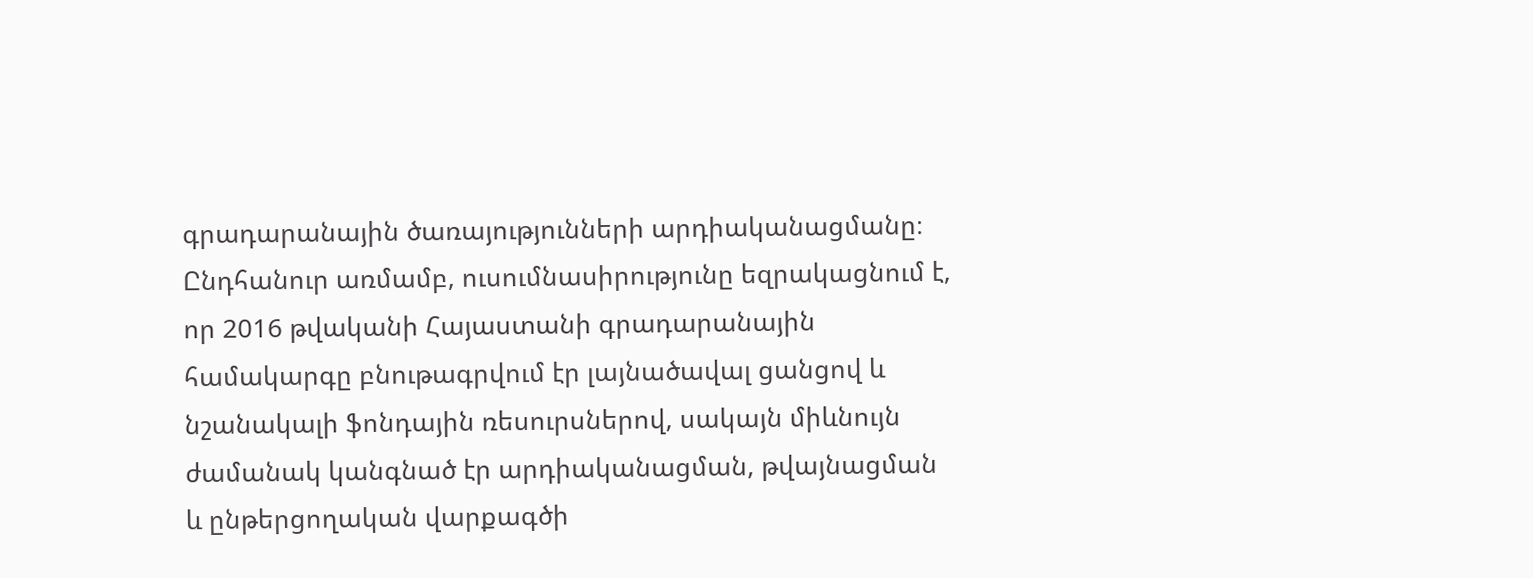գրադարանային ծառայությունների արդիականացմանը։ Ընդհանուր առմամբ, ուսումնասիրությունը եզրակացնում է, որ 2016 թվականի Հայաստանի գրադարանային համակարգը բնութագրվում էր լայնածավալ ցանցով և նշանակալի ֆոնդային ռեսուրսներով, սակայն միևնույն ժամանակ կանգնած էր արդիականացման, թվայնացման և ընթերցողական վարքագծի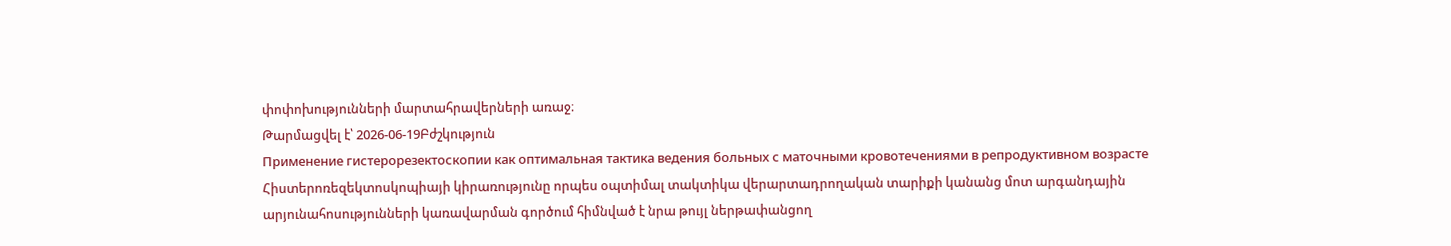փոփոխությունների մարտահրավերների առաջ։
Թարմացվել է՝ 2026-06-19Բժշկություն
Применение гистерорезектоскопии как оптимальная тактика ведения больных с маточными кровотечениями в репродуктивном возрасте
Հիստերոռեզեկտոսկոպիայի կիրառությունը որպես օպտիմալ տակտիկա վերարտադրողական տարիքի կանանց մոտ արգանդային արյունահոսությունների կառավարման գործում հիմնված է նրա թույլ ներթափանցող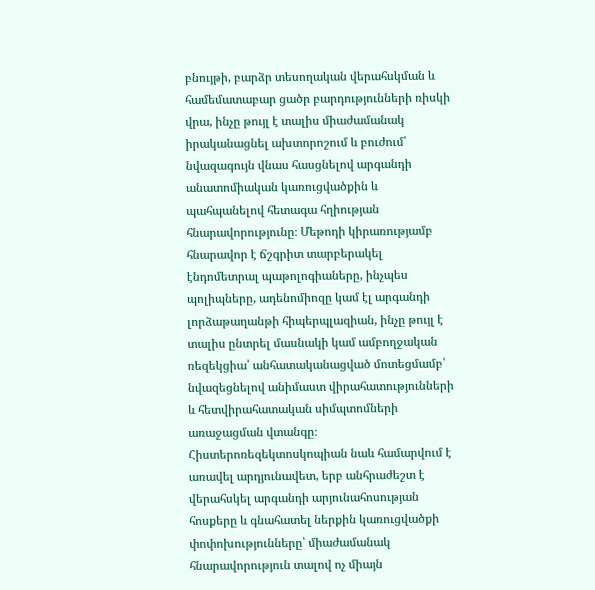բնույթի, բարձր տեսողական վերահսկման և համեմատաբար ցածր բարդությունների ռիսկի վրա, ինչը թույլ է տալիս միաժամանակ իրականացնել ախտորոշում և բուժում՝ նվազագույն վնաս հասցնելով արգանդի անատոմիական կառուցվածքին և պահպանելով հետագա հղիության հնարավորությունը։ Մեթոդի կիրառությամբ հնարավոր է ճշգրիտ տարբերակել էնդոմետրալ պաթոլոգիաները, ինչպես պոլիպները, ադենոմիոզը կամ էլ արգանդի լորձաթաղանթի հիպերպլազիան, ինչը թույլ է տալիս ընտրել մասնակի կամ ամբողջական ռեզեկցիա՝ անհատականացված մոտեցմամբ՝ նվազեցնելով անիմաստ վիրահատությունների և հետվիրահատական սիմպտոմների առաջացման վտանգը։ Հիստերոռեզեկտոսկոպիան նաև համարվում է առավել արդյունավետ, երբ անհրաժեշտ է վերահսկել արգանդի արյունահոսության հոսքերը և գնահատել ներքին կառուցվածքի փոփոխությունները՝ միաժամանակ հնարավորություն տալով ոչ միայն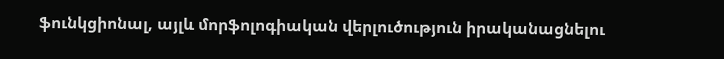ֆունկցիոնալ, այլև մորֆոլոգիական վերլուծություն իրականացնելու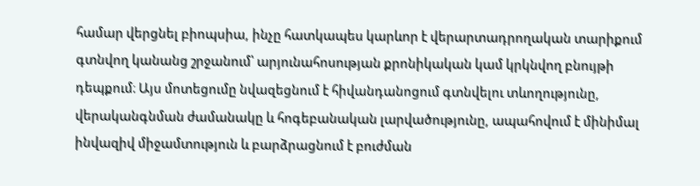համար վերցնել բիոպսիա, ինչը հատկապես կարևոր է վերարտադրողական տարիքում գտնվող կանանց շրջանում՝ արյունահոսության քրոնիկական կամ կրկնվող բնույթի դեպքում։ Այս մոտեցումը նվազեցնում է հիվանդանոցում գտնվելու տևողությունը, վերականգնման ժամանակը և հոգեբանական լարվածությունը, ապահովում է մինիմալ ինվազիվ միջամտություն և բարձրացնում է բուժման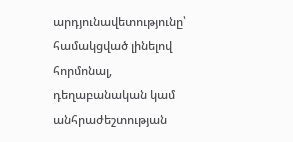արդյունավետությունը՝ համակցված լինելով հորմոնալ, դեղաբանական կամ անհրաժեշտության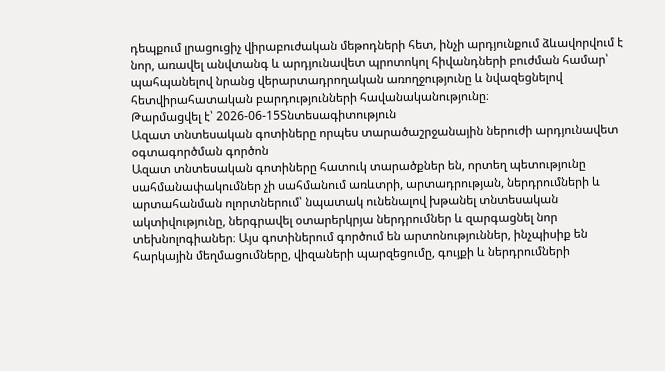դեպքում լրացուցիչ վիրաբուժական մեթոդների հետ, ինչի արդյունքում ձևավորվում է նոր, առավել անվտանգ և արդյունավետ պրոտոկոլ հիվանդների բուժման համար՝ պահպանելով նրանց վերարտադրողական առողջությունը և նվազեցնելով հետվիրահատական բարդությունների հավանականությունը։
Թարմացվել է՝ 2026-06-15Տնտեսագիտություն
Ազատ տնտեսական գոտիները որպես տարածաշրջանային ներուժի արդյունավետ օգտագործման գործոն
Ազատ տնտեսական գոտիները հատուկ տարածքներ են, որտեղ պետությունը սահմանափակումներ չի սահմանում առևտրի, արտադրության, ներդրումների և արտահանման ոլորտներում՝ նպատակ ունենալով խթանել տնտեսական ակտիվությունը, ներգրավել օտարերկրյա ներդրումներ և զարգացնել նոր տեխնոլոգիաներ։ Այս գոտիներում գործում են արտոնություններ, ինչպիսիք են հարկային մեղմացումները, վիզաների պարզեցումը, գույքի և ներդրումների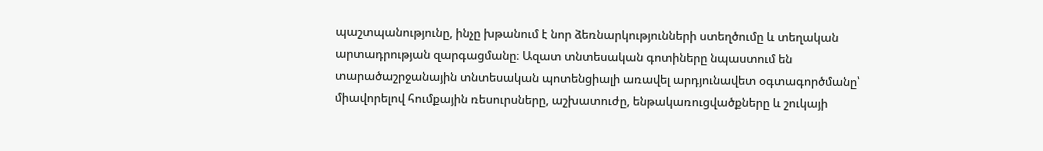պաշտպանությունը, ինչը խթանում է նոր ձեռնարկությունների ստեղծումը և տեղական արտադրության զարգացմանը։ Ազատ տնտեսական գոտիները նպաստում են տարածաշրջանային տնտեսական պոտենցիալի առավել արդյունավետ օգտագործմանը՝ միավորելով հումքային ռեսուրսները, աշխատուժը, ենթակառուցվածքները և շուկայի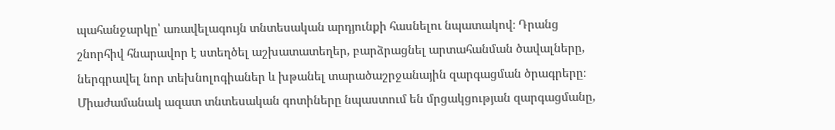պահանջարկը՝ առավելագույն տնտեսական արդյունքի հասնելու նպատակով։ Դրանց շնորհիվ հնարավոր է ստեղծել աշխատատեղեր, բարձրացնել արտահանման ծավալները, ներգրավել նոր տեխնոլոգիաներ և խթանել տարածաշրջանային զարգացման ծրագրերը։ Միաժամանակ ազատ տնտեսական գոտիները նպաստում են մրցակցության զարգացմանը,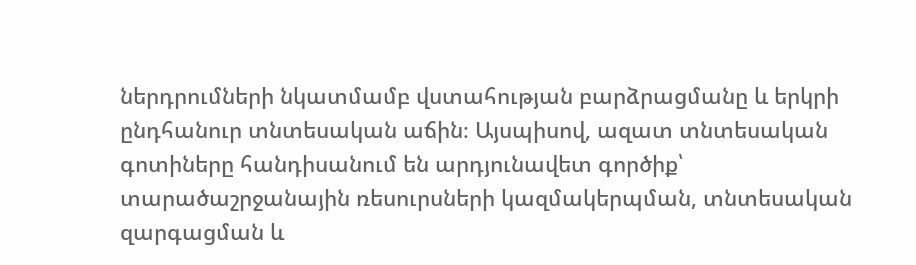ներդրումների նկատմամբ վստահության բարձրացմանը և երկրի ընդհանուր տնտեսական աճին։ Այսպիսով, ազատ տնտեսական գոտիները հանդիսանում են արդյունավետ գործիք՝ տարածաշրջանային ռեսուրսների կազմակերպման, տնտեսական զարգացման և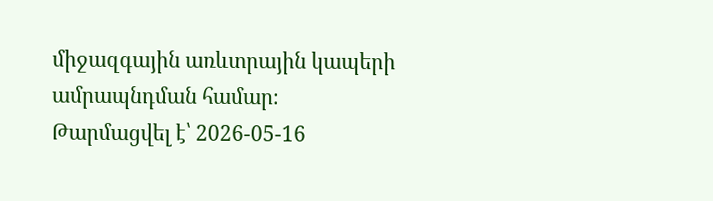միջազգային առևտրային կապերի ամրապնդման համար։
Թարմացվել է՝ 2026-05-16